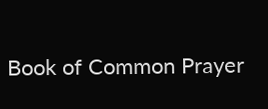Book of Common Prayer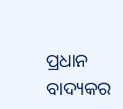ପ୍ରଧାନ ବାଦ୍ୟକର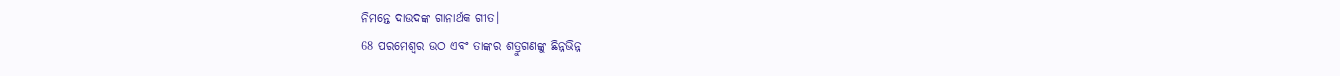ନିମନ୍ତେ ଦାଉଦଙ୍କ ଗାନାର୍ଥକ ଗୀତ।
68 ପରମେଶ୍ୱର ଉଠ ଏବଂ ତାଙ୍କର ଶତ୍ରୁଗଣଙ୍କୁ ଛିନ୍ନଭିନ୍ନ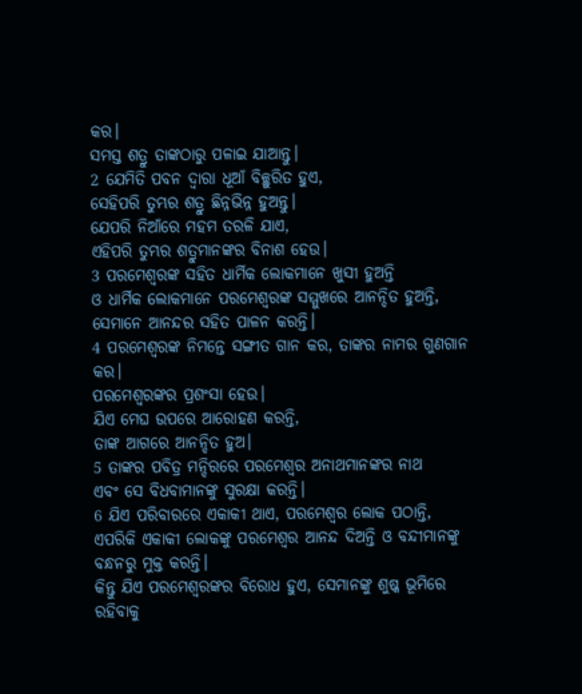କର।
ସମସ୍ତ ଶତ୍ରୁ ତାଙ୍କଠାରୁ ପଳାଇ ଯାଆନ୍ତୁ।
2 ଯେମିତି ପବନ ଦ୍ୱାରା ଧୂଆଁ ବିଚ୍ଛୁରିତ ହୁଏ,
ସେହିପରି ତୁମ୍ଭର ଶତ୍ରୁ ଛିନ୍ନଭିନ୍ନ ହୁଅନ୍ତୁ।
ଯେପରି ନିଆଁରେ ମହମ ତରଳି ଯାଏ,
ଏହିପରି ତୁମ୍ଭର ଶତ୍ରୁମାନଙ୍କର ବିନାଶ ହେଉ।
3 ପରମେଶ୍ୱରଙ୍କ ସହିତ ଧାର୍ମିକ ଲୋକମାନେ ଖୁସୀ ହୁଅନ୍ତି
ଓ ଧାର୍ମିକ ଲୋକମାନେ ପରମେଶ୍ୱରଙ୍କ ସମ୍ମୁଖରେ ଆନନ୍ଦିତ ହୁଅନ୍ତି, ସେମାନେ ଆନନ୍ଦର ସହିତ ପାଳନ କରନ୍ତି।
4 ପରମେଶ୍ୱରଙ୍କ ନିମନ୍ତେ ସଙ୍ଗୀତ ଗାନ କର, ତାଙ୍କର ନାମର ଗୁଣଗାନ କର।
ପରମେଶ୍ୱରଙ୍କର ପ୍ରଶଂସା ହେଉ।
ଯିଏ ମେଘ ଉପରେ ଆରୋହଣ କରନ୍ତି,
ତାଙ୍କ ଆଗରେ ଆନନ୍ଦିତ ହୁଅ।
5 ତାଙ୍କର ପବିତ୍ର ମନ୍ଦିରରେ ପରମେଶ୍ୱର ଅନାଥମାନଙ୍କର ନାଥ
ଏବଂ ସେ ବିଧବାମାନଙ୍କୁ ସୁରକ୍ଷା କରନ୍ତି।
6 ଯିଏ ପରିବାରରେ ଏକାକୀ ଥାଏ, ପରମେଶ୍ୱର ଲୋକ ପଠାନ୍ତି,
ଏପରିକି ଏକାକୀ ଲୋକଙ୍କୁ ପରମେଶ୍ୱର ଆନନ୍ଦ ଦିଅନ୍ତି ଓ ବନ୍ଦୀମାନଙ୍କୁ ବନ୍ଧନରୁ ମୁକ୍ତ କରନ୍ତି।
କିନ୍ତୁ ଯିଏ ପରମେଶ୍ୱରଙ୍କର ବିରୋଧ ହୁଏ, ସେମାନଙ୍କୁ ଶୁଷ୍କ ଭୂମିରେ ରହିବାକୁ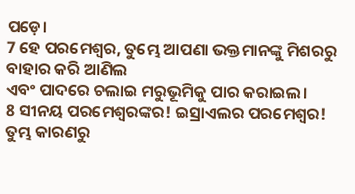ପଡ଼େ।
7 ହେ ପରମେଶ୍ୱର, ତୁମ୍ଭେ ଆପଣା ଭକ୍ତମାନଙ୍କୁ ମିଶରରୁ ବାହାର କରି ଆଣିଲ
ଏବଂ ପାଦରେ ଚଲାଇ ମରୁଭୂମିକୁ ପାର କରାଇଲ।
8 ସୀନୟ ପରମେଶ୍ୱରଙ୍କର! ଇସ୍ରାଏଲର ପରମେଶ୍ୱର!
ତୁମ୍ଭ କାରଣରୁ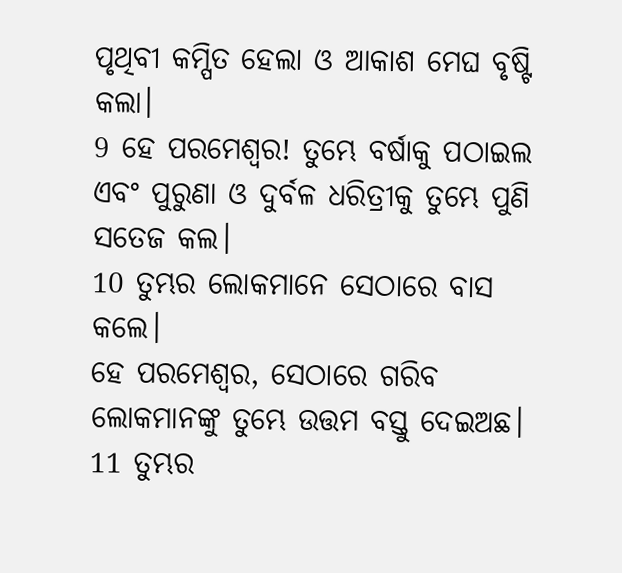ପୃଥିବୀ କମ୍ପିତ ହେଲା ଓ ଆକାଶ ମେଘ ବୃଷ୍ଟି କଲା।
9 ହେ ପରମେଶ୍ୱର! ତୁମ୍ଭେ ବର୍ଷାକୁ ପଠାଇଲ
ଏବଂ ପୁରୁଣା ଓ ଦୁର୍ବଳ ଧରିତ୍ରୀକୁ ତୁମ୍ଭେ ପୁଣି ସତେଜ କଲ।
10 ତୁମ୍ଭର ଲୋକମାନେ ସେଠାରେ ବାସ କଲେ।
ହେ ପରମେଶ୍ୱର, ସେଠାରେ ଗରିବ ଲୋକମାନଙ୍କୁ ତୁମ୍ଭେ ଉତ୍ତମ ବସ୍ତୁ ଦେଇଅଛ।
11 ତୁମ୍ଭର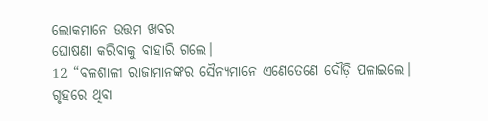ଲୋକମାନେ ଉତ୍ତମ ଖବର
ଘୋଷଣା କରିବାକୁ ବାହାରି ଗଲେ।
12 “ବଳଶାଳୀ ରାଜାମାନଙ୍କର ସୈନ୍ୟମାନେ ଏଣେତେଣେ ଦୌଡ଼ି ପଳାଇଲେ।
ଗୃହରେ ଥିବା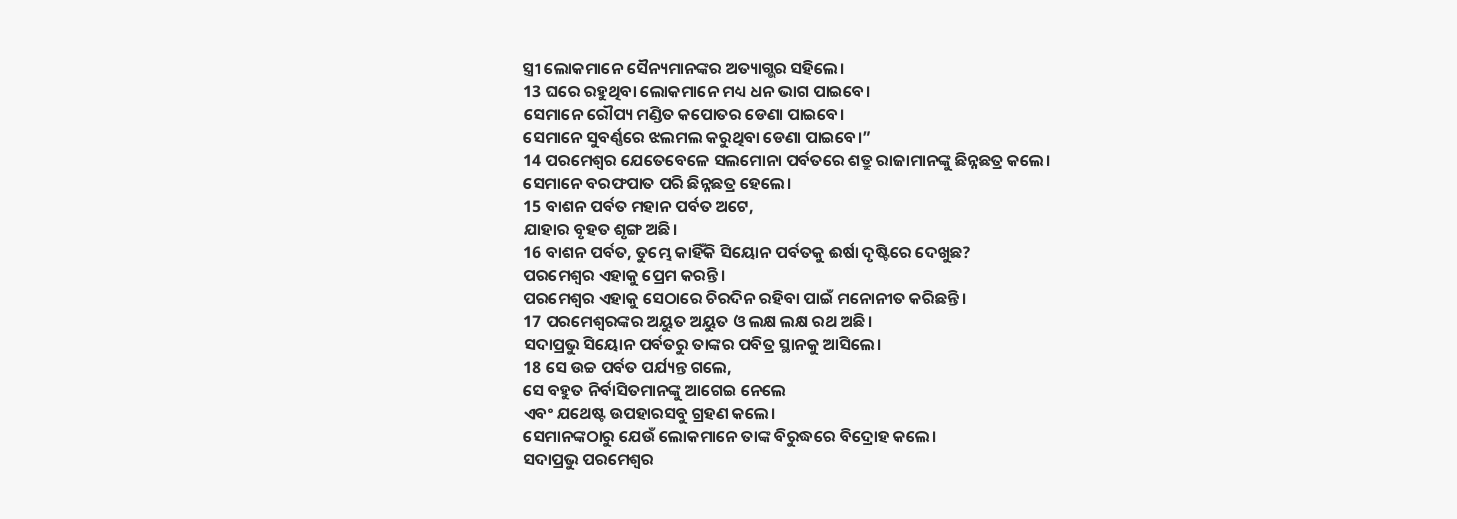ସ୍ତ୍ରୀ ଲୋକମାନେ ସୈନ୍ୟମାନଙ୍କର ଅତ୍ୟାଗ୍ଭର ସହିଲେ।
13 ଘରେ ରହୁଥିବା ଲୋକମାନେ ମଧ୍ୟ ଧନ ଭାଗ ପାଇବେ।
ସେମାନେ ରୌପ୍ୟ ମଣ୍ଡିତ କପୋତର ଡେଣା ପାଇବେ।
ସେମାନେ ସୁବର୍ଣ୍ଣରେ ଝଲମଲ କରୁଥିବା ଡେଣା ପାଇବେ।”
14 ପରମେଶ୍ୱର ଯେତେବେଳେ ସଲମୋନା ପର୍ବତରେ ଶତ୍ରୁ ରାଜାମାନଙ୍କୁ ଛିନ୍ନଛତ୍ର କଲେ।
ସେମାନେ ବରଫପାତ ପରି ଛିନ୍ନଛତ୍ର ହେଲେ।
15 ବାଶନ ପର୍ବତ ମହାନ ପର୍ବତ ଅଟେ,
ଯାହାର ବୃହତ ଶୃଙ୍ଗ ଅଛି।
16 ବାଶନ ପର୍ବତ, ତୁମ୍ଭେ କାହିଁକି ସିୟୋନ ପର୍ବତକୁ ଈର୍ଷା ଦୃଷ୍ଟିରେ ଦେଖୁଛ?
ପରମେଶ୍ୱର ଏହାକୁ ପ୍ରେମ କରନ୍ତି।
ପରମେଶ୍ୱର ଏହାକୁ ସେଠାରେ ଚିରଦିନ ରହିବା ପାଇଁ ମନୋନୀତ କରିଛନ୍ତି।
17 ପରମେଶ୍ୱରଙ୍କର ଅୟୁତ ଅୟୁତ ଓ ଲକ୍ଷ ଲକ୍ଷ ରଥ ଅଛି।
ସଦାପ୍ରଭୁ ସିୟୋନ ପର୍ବତରୁ ତାଙ୍କର ପବିତ୍ର ସ୍ଥାନକୁ ଆସିଲେ।
18 ସେ ଉଚ୍ଚ ପର୍ବତ ପର୍ଯ୍ୟନ୍ତ ଗଲେ,
ସେ ବହୁତ ନିର୍ବାସିତମାନଙ୍କୁ ଆଗେଇ ନେଲେ
ଏବଂ ଯଥେଷ୍ଟ ଉପହାରସବୁ ଗ୍ରହଣ କଲେ।
ସେମାନଙ୍କଠାରୁ ଯେଉଁ ଲୋକମାନେ ତାଙ୍କ ବିରୁଦ୍ଧରେ ବିଦ୍ରୋହ କଲେ।
ସଦାପ୍ରଭୁ ପରମେଶ୍ୱର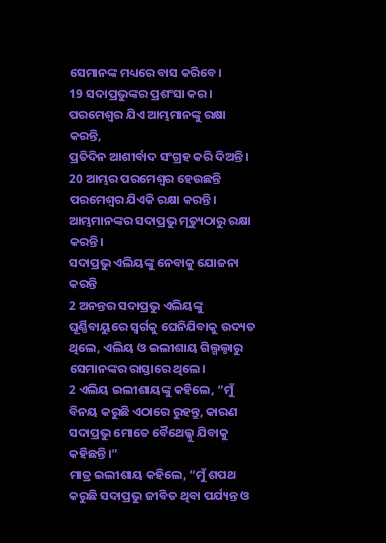ସେମାନଙ୍କ ମଧ୍ୟରେ ବାସ କରିବେ।
19 ସଦାପ୍ରଭୁଙ୍କର ପ୍ରଶଂସା କର।
ପରମେଶ୍ୱର ଯିଏ ଆମ୍ଭମାନଙ୍କୁ ରକ୍ଷା କରନ୍ତି,
ପ୍ରତିଦିନ ଆଶୀର୍ବାଦ ସଂଗ୍ରହ କରି ଦିଅନ୍ତି।
20 ଆମ୍ଭର ପରମେଶ୍ୱର ହେଉଛନ୍ତି ପରମେଶ୍ୱର ଯିଏକି ରକ୍ଷା କରନ୍ତି।
ଆମ୍ଭମାନଙ୍କର ସଦାପ୍ରଭୁ ମୃତ୍ୟୁଠାରୁ ରକ୍ଷା କରନ୍ତି।
ସଦାପ୍ରଭୁ ଏଲିୟଙ୍କୁ ନେବାକୁ ଯୋଜନା କରନ୍ତି
2 ଅନନ୍ତର ସଦାପ୍ରଭୁ ଏଲିୟଙ୍କୁ ଘୂର୍ଣ୍ଣିବାୟୁରେ ସ୍ୱର୍ଗକୁ ଘେନିଯିବାକୁ ଉଦ୍ୟତ ଥିଲେ, ଏଲିୟ ଓ ଇଲୀଶାୟ ଗିଲ୍ଗଲ୍ଠାରୁ ସେମାନଙ୍କର ରାସ୍ତାରେ ଥିଲେ।
2 ଏଲିୟ ଇଲୀଶାୟଙ୍କୁ କହିଲେ, “ମୁଁ ବିନୟ କରୁଛି ଏଠାରେ ରୁହନ୍ତୁ, କାରଣ ସଦାପ୍ରଭୁ ମୋତେ ବୈଥେଲ୍କୁ ଯିବାକୁ କହିଛନ୍ତି।”
ମାତ୍ର ଇଲୀଶାୟ କହିଲେ, “ମୁଁ ଶପଥ କରୁଛି ସଦାପ୍ରଭୁ ଜୀବିତ ଥିବା ପର୍ଯ୍ୟନ୍ତ ଓ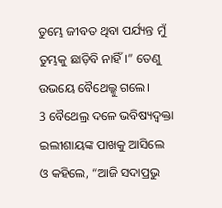ତୁମ୍ଭେ ଜୀବତ ଥିବା ପର୍ଯ୍ୟନ୍ତ ମୁଁ ତୁମ୍ଭକୁ ଛାଡ଼ିବି ନାହିଁ।” ତେଣୁ ଉଭୟେ ବୈଥେଲ୍କୁ ଗଲେ।
3 ବୈଥେଲ୍ର ଦଳେ ଭବିଷ୍ୟଦ୍ବକ୍ତା ଇଲୀଶାୟଙ୍କ ପାଖକୁ ଆସିଲେ ଓ କହିଲେ, “ଆଜି ସଦାପ୍ରଭୁ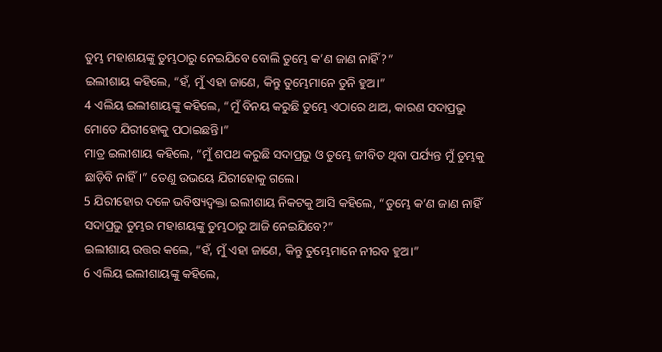ତୁମ୍ଭ ମହାଶୟଙ୍କୁ ତୁମ୍ଭଠାରୁ ନେଇଯିବେ ବୋଲି ତୁମ୍ଭେ କ’ଣ ଜାଣ ନାହିଁ?”
ଇଲୀଶାୟ କହିଲେ, “ହଁ, ମୁଁ ଏହା ଜାଣେ, କିନ୍ତୁ ତୁମ୍ଭେମାନେ ତୁନି ହୁଅ।”
4 ଏଲିୟ ଇଲୀଶାୟଙ୍କୁ କହିଲେ, “ମୁଁ ବିନୟ କରୁଛି ତୁମ୍ଭେ ଏଠାରେ ଥାଅ, କାରଣ ସଦାପ୍ରଭୁ ମୋତେ ଯିରୀହୋକୁ ପଠାଇଛନ୍ତି।”
ମାତ୍ର ଇଲୀଶାୟ କହିଲେ, “ମୁଁ ଶପଥ କରୁଛି ସଦାପ୍ରଭୁ ଓ ତୁମ୍ଭେ ଜୀବିତ ଥିବା ପର୍ଯ୍ୟନ୍ତ ମୁଁ ତୁମ୍ଭକୁ ଛାଡ଼ିବି ନାହିଁ।” ତେଣୁ ଉଭୟେ ଯିରୀହୋକୁ ଗଲେ।
5 ଯିରୀହୋର ଦଳେ ଭବିଷ୍ୟଦ୍ବକ୍ତା ଇଲୀଶାୟ ନିକଟକୁ ଆସି କହିଲେ, “ତୁମ୍ଭେ କ’ଣ ଜାଣ ନାହିଁ ସଦାପ୍ରଭୁ ତୁମ୍ଭର ମହାଶୟଙ୍କୁ ତୁମ୍ଭଠାରୁ ଆଜି ନେଇଯିବେ?”
ଇଲୀଶାୟ ଉତ୍ତର କଲେ, “ହଁ, ମୁଁ ଏହା ଜାଣେ, କିନ୍ତୁ ତୁମ୍ଭେମାନେ ନୀରବ ହୁଅ।”
6 ଏଲିୟ ଇଲୀଶାୟଙ୍କୁ କହିଲେ,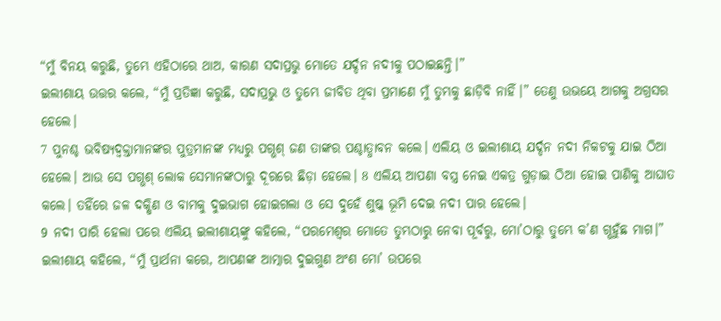“ମୁଁ ବିନୟ କରୁଛି, ତୁମ୍ଭେ ଏହିଠାରେ ଥାଅ, କାରଣ ସଦାପ୍ରଭୁ ମୋତେ ଯର୍ଦ୍ଦନ ନଦୀକୁ ପଠାଇଛନ୍ତି।”
ଇଲୀଶାୟ ଉତ୍ତର କଲେ, “ମୁଁ ପ୍ରତିଜ୍ଞା କରୁଛି, ସଦାପ୍ରଭୁ ଓ ତୁମ୍ଭେ ଜୀବିତ ଥିବା ପ୍ରମାଣେ ମୁଁ ତୁମ୍ଭକୁ ଛାଡ଼ିବି ନାହିଁ।” ତେଣୁ ଉଭୟେ ଆଗକୁ ଅଗ୍ରସର ହେଲେ।
7 ପୁନଶ୍ଚ ଭବିଷ୍ୟଦ୍ବକ୍ତାମାନଙ୍କର ପୁତ୍ରମାନଙ୍କ ମଧ୍ୟରୁ ପଗ୍ଭଶ୍ ଜଣ ତାଙ୍କର ପଶ୍ଚାତ୍ଧାବନ କଲେ। ଏଲିୟ ଓ ଇଲୀଶାୟ ଯର୍ଦ୍ଦନ ନଦୀ ନିକଟକୁ ଯାଇ ଠିଆ ହେଲେ। ଆଉ ସେ ପଗ୍ଭଶ୍ ଲୋକ ସେମାନଙ୍କଠାରୁ ଦୂରରେ ଛିଡ଼ା ହେଲେ। 8 ଏଲିୟ ଆପଣା ବସ୍ତ୍ର ନେଇ ଏକତ୍ର ଗୁଡ଼ାଇ ଠିଆ ହୋଇ ପାଣିକୁ ଆଘାତ କଲେ। ତହିଁରେ ଜଳ ଦକ୍ଷିଣ ଓ ବାମକୁ ଦୁଇଭାଗ ହୋଇଗଲା ଓ ସେ ଦୁହେଁ ଶୁଷ୍କ ଭୂମି ଦେଇ ନଦୀ ପାର ହେଲେ।
9 ନଦୀ ପାରି ହେଲା ପରେ ଏଲିୟ ଇଲୀଶାୟଙ୍କୁ କହିଲେ, “ପରମେଶ୍ୱର ମୋତେ ତୁମ୍ଭଠାରୁ ନେବା ପୂର୍ବରୁ, ମୋ’ଠାରୁ ତୁମ୍ଭେ କ’ଣ ଗ୍ଭହୁଁଛ ମାଗ।”
ଇଲୀଶାୟ କହିଲେ, “ମୁଁ ପ୍ରାର୍ଥନା କରେ, ଆପଣଙ୍କ ଆତ୍ମାର ଦୁଇଗୁଣ ଅଂଶ ମୋ’ ଉପରେ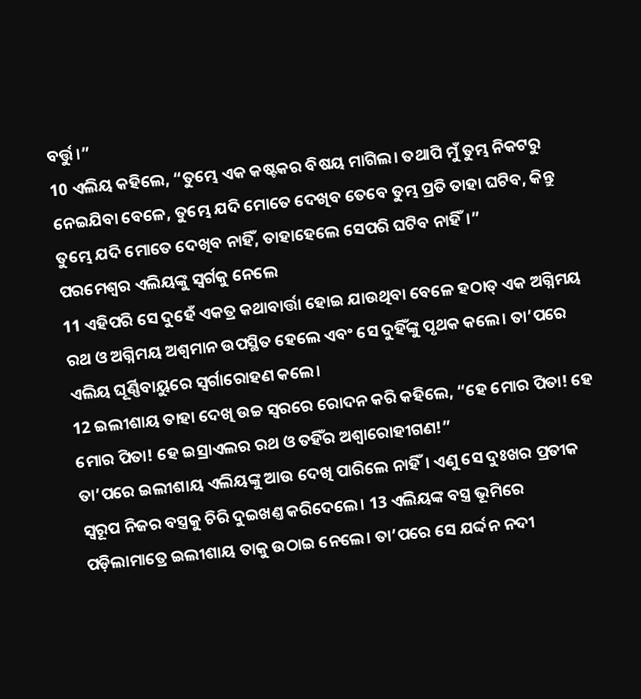ବର୍ତ୍ତୁ।”
10 ଏଲିୟ କହିଲେ, “ତୁମ୍ଭେ ଏକ କଷ୍ଟକର ବିଷୟ ମାଗିଲ। ତଥାପି ମୁଁ ତୁମ୍ଭ ନିକଟରୁ ନେଇଯିବା ବେଳେ, ତୁମ୍ଭେ ଯଦି ମୋତେ ଦେଖିବ ତେବେ ତୁମ୍ଭ ପ୍ରତି ତାହା ଘଟିବ, କିନ୍ତୁ ତୁମ୍ଭେ ଯଦି ମୋତେ ଦେଖିବ ନାହିଁ, ତାହାହେଲେ ସେପରି ଘଟିବ ନାହିଁ।”
ପରମେଶ୍ୱର ଏଲିୟଙ୍କୁ ସ୍ୱର୍ଗକୁ ନେଲେ
11 ଏହିପରି ସେ ଦୁହେଁ ଏକତ୍ର କଥାବାର୍ତ୍ତା ହୋଇ ଯାଉଥିବା ବେଳେ ହଠାତ୍ ଏକ ଅଗ୍ନିମୟ ରଥ ଓ ଅଗ୍ନିମୟ ଅଶ୍ୱମାନ ଉପସ୍ଥିତ ହେଲେ ଏବଂ ସେ ଦୁହିଁଙ୍କୁ ପୃଥକ କଲେ। ତା’ପରେ ଏଲିୟ ଘୂର୍ଣ୍ଣିବାୟୁରେ ସ୍ୱର୍ଗାରୋହଣ କଲେ।
12 ଇଲୀଶାୟ ତାହା ଦେଖି ଉଚ୍ଚ ସ୍ୱରରେ ରୋଦନ କରି କହିଲେ, “ହେ ମୋର ପିତା! ହେ ମୋର ପିତା! ହେ ଇସ୍ରାଏଲର ରଥ ଓ ତହିଁର ଅଶ୍ୱାରୋହୀଗଣ!”
ତା’ପରେ ଇଲୀଶାୟ ଏଲିୟଙ୍କୁ ଆଉ ଦେଖି ପାରିଲେ ନାହିଁ। ଏଣୁ ସେ ଦୁଃଖର ପ୍ରତୀକ ସ୍ୱରୂପ ନିଜର ବସ୍ତ୍ରକୁ ଚିରି ଦୁଇଖଣ୍ତ କରିଦେଲେ। 13 ଏଲିୟଙ୍କ ବସ୍ତ୍ର ଭୂମିରେ ପଡ଼ିଲାମାତ୍ରେ ଇଲୀଶାୟ ତାକୁ ଉଠାଇ ନେଲେ। ତା’ପରେ ସେ ଯର୍ଦ୍ଦନ ନଦୀ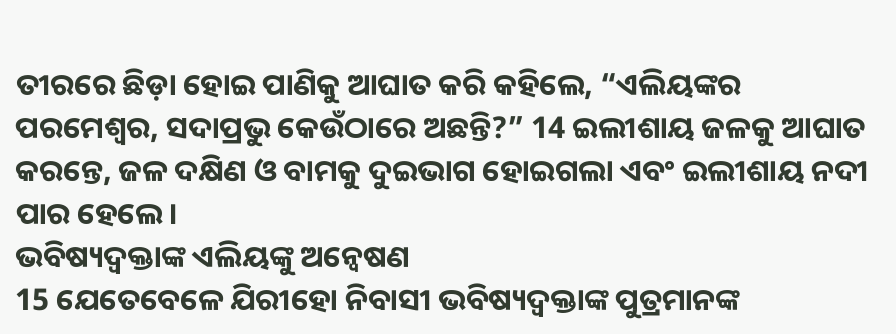ତୀରରେ ଛିଡ଼ା ହୋଇ ପାଣିକୁ ଆଘାତ କରି କହିଲେ, “ଏଲିୟଙ୍କର ପରମେଶ୍ୱର, ସଦାପ୍ରଭୁ କେଉଁଠାରେ ଅଛନ୍ତି?” 14 ଇଲୀଶାୟ ଜଳକୁ ଆଘାତ କରନ୍ତେ, ଜଳ ଦକ୍ଷିଣ ଓ ବାମକୁ ଦୁଇଭାଗ ହୋଇଗଲା ଏବଂ ଇଲୀଶାୟ ନଦୀ ପାର ହେଲେ।
ଭବିଷ୍ୟଦ୍ବକ୍ତାଙ୍କ ଏଲିୟଙ୍କୁ ଅନ୍ୱେଷଣ
15 ଯେତେବେଳେ ଯିରୀହୋ ନିବାସୀ ଭବିଷ୍ୟଦ୍ବକ୍ତାଙ୍କ ପୁତ୍ରମାନଙ୍କ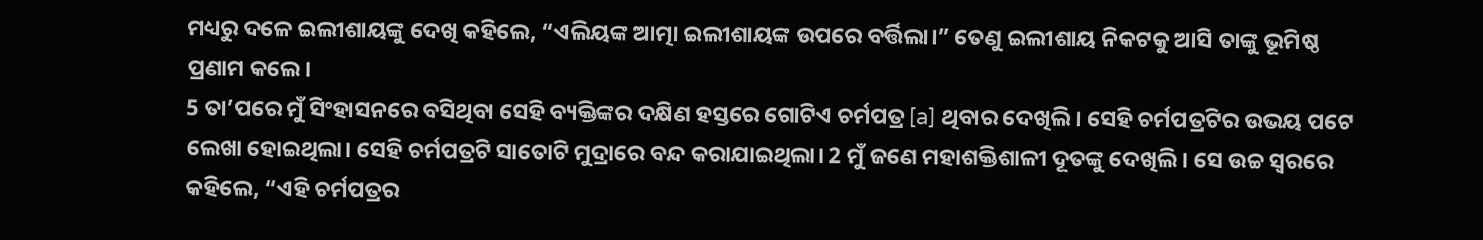ମଧ୍ୟରୁ ଦଳେ ଇଲୀଶାୟଙ୍କୁ ଦେଖି କହିଲେ, “ଏଲିୟଙ୍କ ଆତ୍ମା ଇଲୀଶାୟଙ୍କ ଉପରେ ବର୍ତ୍ତିଲା।” ତେଣୁ ଇଲୀଶାୟ ନିକଟକୁ ଆସି ତାଙ୍କୁ ଭୂମିଷ୍ଠ ପ୍ରଣାମ କଲେ।
5 ତା’ପରେ ମୁଁ ସିଂହାସନରେ ବସିଥିବା ସେହି ବ୍ୟକ୍ତିଙ୍କର ଦକ୍ଷିଣ ହସ୍ତରେ ଗୋଟିଏ ଚର୍ମପତ୍ର [a] ଥିବାର ଦେଖିଲି। ସେହି ଚର୍ମପତ୍ରଟିର ଉଭୟ ପଟେ ଲେଖା ହୋଇଥିଲା। ସେହି ଚର୍ମପତ୍ରଟି ସାତୋଟି ମୁଦ୍ରାରେ ବନ୍ଦ କରାଯାଇଥିଲା। 2 ମୁଁ ଜଣେ ମହାଶକ୍ତିଶାଳୀ ଦୂତଙ୍କୁ ଦେଖିଲି। ସେ ଉଚ୍ଚ ସ୍ୱରରେ କହିଲେ, “ଏହି ଚର୍ମପତ୍ରର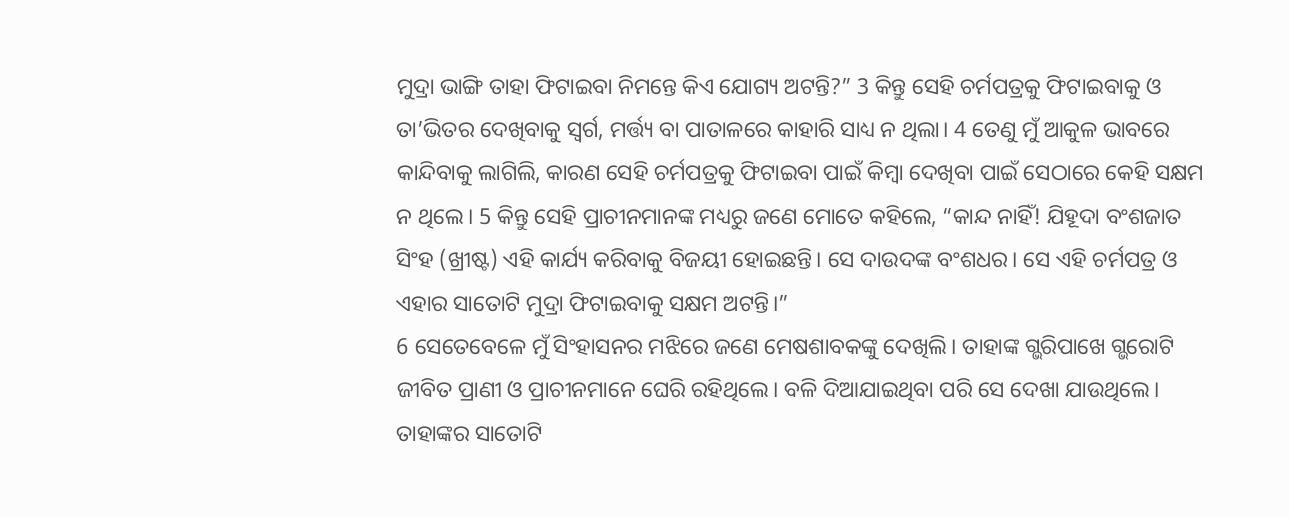ମୁଦ୍ରା ଭାଙ୍ଗି ତାହା ଫିଟାଇବା ନିମନ୍ତେ କିଏ ଯୋଗ୍ୟ ଅଟନ୍ତି?” 3 କିନ୍ତୁ ସେହି ଚର୍ମପତ୍ରକୁ ଫିଟାଇବାକୁ ଓ ତା’ଭିତର ଦେଖିବାକୁ ସ୍ୱର୍ଗ, ମର୍ତ୍ତ୍ୟ ବା ପାତାଳରେ କାହାରି ସାଧ୍ୟ ନ ଥିଲା। 4 ତେଣୁ ମୁଁ ଆକୁଳ ଭାବରେ କାନ୍ଦିବାକୁ ଲାଗିଲି, କାରଣ ସେହି ଚର୍ମପତ୍ରକୁ ଫିଟାଇବା ପାଇଁ କିମ୍ବା ଦେଖିବା ପାଇଁ ସେଠାରେ କେହି ସକ୍ଷମ ନ ଥିଲେ। 5 କିନ୍ତୁ ସେହି ପ୍ରାଚୀନମାନଙ୍କ ମଧ୍ୟରୁ ଜଣେ ମୋତେ କହିଲେ, “କାନ୍ଦ ନାହିଁ! ଯିହୂଦା ବଂଶଜାତ ସିଂହ (ଖ୍ରୀଷ୍ଟ) ଏହି କାର୍ଯ୍ୟ କରିବାକୁ ବିଜୟୀ ହୋଇଛନ୍ତି। ସେ ଦାଉଦଙ୍କ ବଂଶଧର। ସେ ଏହି ଚର୍ମପତ୍ର ଓ ଏହାର ସାତୋଟି ମୁଦ୍ରା ଫିଟାଇବାକୁ ସକ୍ଷମ ଅଟନ୍ତି।”
6 ସେତେବେଳେ ମୁଁ ସିଂହାସନର ମଝିରେ ଜଣେ ମେଷଶାବକଙ୍କୁ ଦେଖିଲି। ତାହାଙ୍କ ଗ୍ଭରିପାଖେ ଗ୍ଭରୋଟି ଜୀବିତ ପ୍ରାଣୀ ଓ ପ୍ରାଚୀନମାନେ ଘେରି ରହିଥିଲେ। ବଳି ଦିଆଯାଇଥିବା ପରି ସେ ଦେଖା ଯାଉଥିଲେ। ତାହାଙ୍କର ସାତୋଟି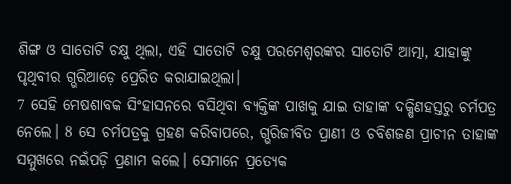ଶିଙ୍ଗ ଓ ସାତୋଟି ଚକ୍ଷୁ ଥିଲା, ଏହି ସାତୋଟି ଚକ୍ଷୁ ପରମେଶ୍ୱରଙ୍କର ସାତୋଟି ଆତ୍ମା, ଯାହାଙ୍କୁ ପୃଥିବୀର ଗ୍ଭରିଆଡ଼େ ପ୍ରେରିତ କରାଯାଇଥିଲା।
7 ସେହି ମେଷଶାବକ ସିଂହାସନରେ ବସିଥିବା ବ୍ୟକ୍ତିଙ୍କ ପାଖକୁ ଯାଇ ତାହାଙ୍କ ଦକ୍ଷିଣହସ୍ତରୁ ଚର୍ମପତ୍ର ନେଲେ। 8 ସେ ଚର୍ମପତ୍ରକୁ ଗ୍ରହଣ କରିବାପରେ, ଗ୍ଭରିଜୀବିତ ପ୍ରାଣୀ ଓ ଚବିଶଜଣ ପ୍ରାଚୀନ ତାହାଙ୍କ ସମ୍ମୁଖରେ ନଇଁପଡ଼ି ପ୍ରଣାମ କଲେ। ସେମାନେ ପ୍ରତ୍ୟେକ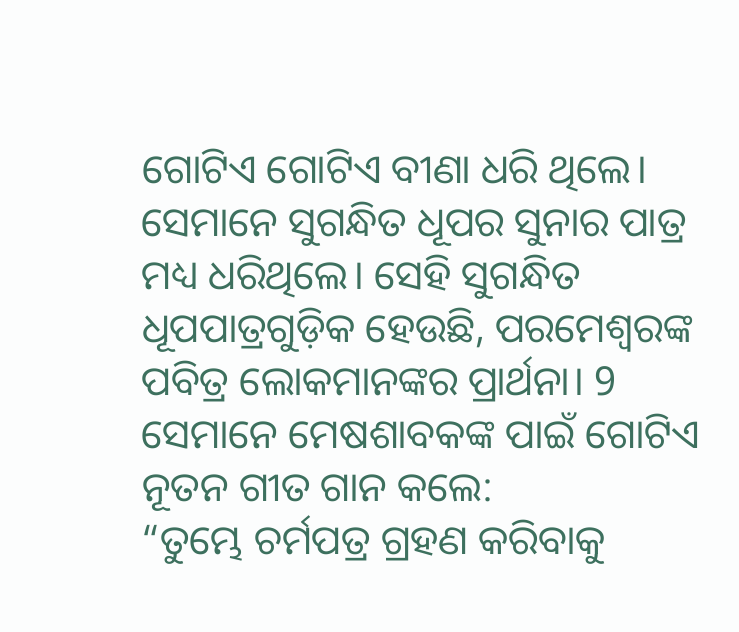ଗୋଟିଏ ଗୋଟିଏ ବୀଣା ଧରି ଥିଲେ। ସେମାନେ ସୁଗନ୍ଧିତ ଧୂପର ସୁନାର ପାତ୍ର ମଧ୍ୟ ଧରିଥିଲେ। ସେହି ସୁଗନ୍ଧିତ ଧୂପପାତ୍ରଗୁଡ଼ିକ ହେଉଛି, ପରମେଶ୍ୱରଙ୍କ ପବିତ୍ର ଲୋକମାନଙ୍କର ପ୍ରାର୍ଥନା। 9 ସେମାନେ ମେଷଶାବକଙ୍କ ପାଇଁ ଗୋଟିଏ ନୂତନ ଗୀତ ଗାନ କଲେ:
“ତୁମ୍ଭେ ଚର୍ମପତ୍ର ଗ୍ରହଣ କରିବାକୁ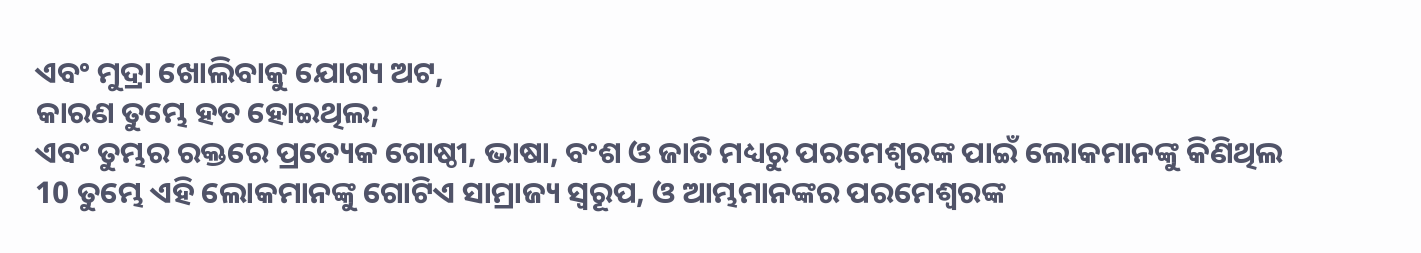ଏବଂ ମୁଦ୍ରା ଖୋଲିବାକୁ ଯୋଗ୍ୟ ଅଟ,
କାରଣ ତୁମ୍ଭେ ହତ ହୋଇଥିଲ;
ଏବଂ ତୁମ୍ଭର ରକ୍ତରେ ପ୍ରତ୍ୟେକ ଗୋଷ୍ଠୀ, ଭାଷା, ବଂଶ ଓ ଜାତି ମଧ୍ୟରୁ ପରମେଶ୍ୱରଙ୍କ ପାଇଁ ଲୋକମାନଙ୍କୁ କିଣିଥିଲ
10 ତୁମ୍ଭେ ଏହି ଲୋକମାନଙ୍କୁ ଗୋଟିଏ ସାମ୍ରାଜ୍ୟ ସ୍ୱରୂପ, ଓ ଆମ୍ଭମାନଙ୍କର ପରମେଶ୍ୱରଙ୍କ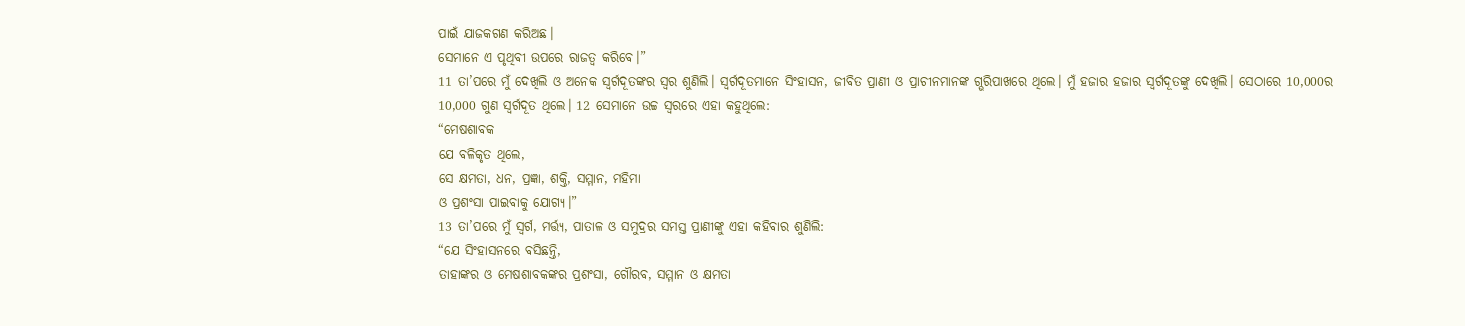ପାଇଁ ଯାଜକଗଣ କରିଅଛ।
ସେମାନେ ଏ ପୃଥିବୀ ଉପରେ ରାଜତ୍ୱ କରିବେ।”
11 ତା’ପରେ ମୁଁ ଦେଖିଲି ଓ ଅନେକ ସ୍ୱର୍ଗଦୂତଙ୍କର ସ୍ୱର ଶୁଣିଲି। ସ୍ୱର୍ଗଦୂତମାନେ ସିଂହାସନ, ଜୀବିତ ପ୍ରାଣୀ ଓ ପ୍ରାଚୀନମାନଙ୍କ ଗ୍ଭରିପାଖରେ ଥିଲେ। ମୁଁ ହଜାର ହଜାର ସ୍ୱର୍ଗଦୂତଙ୍କୁ ଦେଖିଲି। ସେଠାରେ 10,000ର 10,000 ଗୁଣ ସ୍ୱର୍ଗଦୂତ ଥିଲେ। 12 ସେମାନେ ଉଚ୍ଚ ସ୍ୱରରେ ଏହା କହୁଥିଲେ:
“ମେଷଶାବକ
ଯେ ବଳିକୃତ ଥିଲେ,
ସେ କ୍ଷମତା, ଧନ, ପ୍ରଜ୍ଞା, ଶକ୍ତି, ସମ୍ମାନ, ମହିମା
ଓ ପ୍ରଶଂସା ପାଇବାକୁ ଯୋଗ୍ୟ।”
13 ତା’ପରେ ମୁଁ ସ୍ୱର୍ଗ, ମର୍ତ୍ତ୍ୟ, ପାତାଳ ଓ ସମୁଦ୍ରର ସମସ୍ତ ପ୍ରାଣୀଙ୍କୁ ଏହା କହିବାର ଶୁଣିଲି:
“ଯେ ସିଂହାସନରେ ବସିଛନ୍ତି,
ତାହାଙ୍କର ଓ ମେଷଶାବକଙ୍କର ପ୍ରଶଂସା, ଗୌରବ, ସମ୍ମାନ ଓ କ୍ଷମତା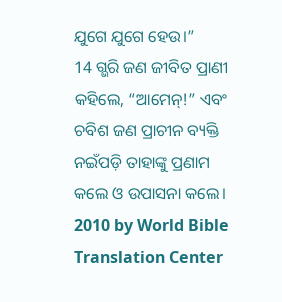ଯୁଗେ ଯୁଗେ ହେଉ।”
14 ଗ୍ଭରି ଜଣ ଜୀବିତ ପ୍ରାଣୀ କହିଲେ, “ଆମେନ୍!” ଏବଂ ଚବିଶ ଜଣ ପ୍ରାଚୀନ ବ୍ୟକ୍ତି ନଇଁପଡ଼ି ତାହାଙ୍କୁ ପ୍ରଣାମ କଲେ ଓ ଉପାସନା କଲେ।
2010 by World Bible Translation Center